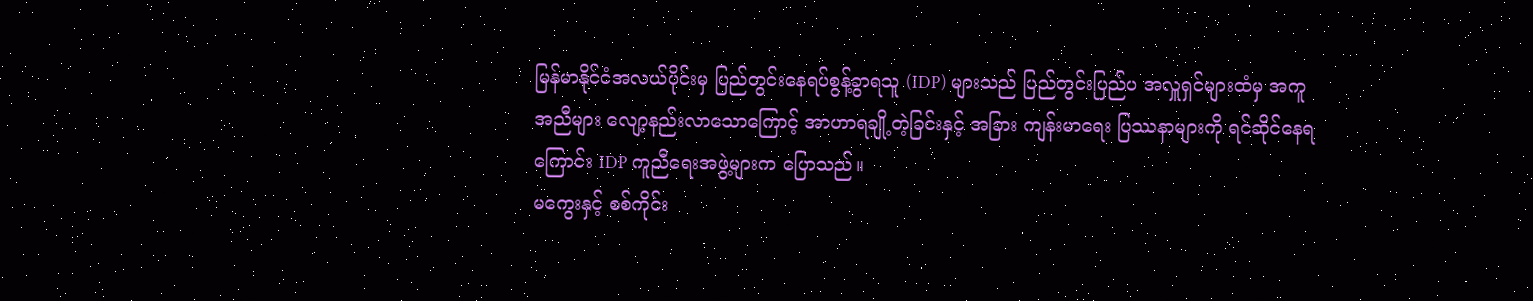မြန်မာနိုင်ငံအလယ်ပိုင်းမှ ပြည်တွင်းနေရပ်စွန့်ခွာရသူ (IDP) များသည် ပြည်တွင်းပြည်ပ အလှူရှင်များထံမှ အကူအညီများ လျော့နည်းလာသောကြောင့် အာဟာရချို့တဲ့ခြင်းနှင့် အခြား ကျန်းမာရေး ပြဿနာများကို ရင်ဆိုင်နေရကြောင်း IDP ကူညီရေးအဖွဲ့များက ပြောသည်။
မကွေးနှင့် စစ်ကိုင်း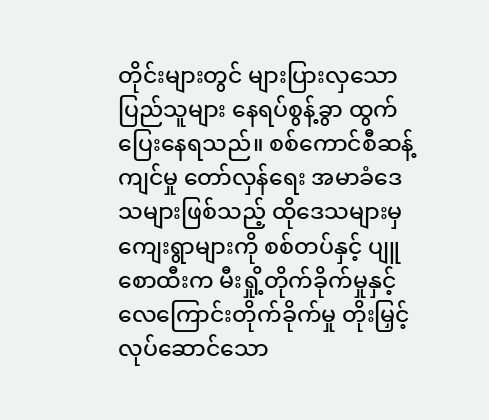တိုင်းများတွင် များပြားလှသော ပြည်သူများ နေရပ်စွန့်ခွာ ထွက်ပြေးနေရသည်။ စစ်ကောင်စီဆန့်ကျင်မှု တော်လှန်ရေး အမာခံဒေသများဖြစ်သည့် ထိုဒေသများမှ ကျေးရွာများကို စစ်တပ်နှင့် ပျူစောထီးက မီးရှို့တိုက်ခိုက်မှုနှင့် လေကြောင်းတိုက်ခိုက်မှု တိုးမြှင့်လုပ်ဆောင်သော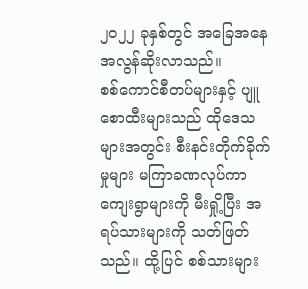၂၀၂၂ ခုနှစ်တွင် အခြေအနေ အလွန်ဆိုးလာသည်။
စစ်ကောင်စီတပ်များနှင့် ပျူစောထီးများသည် ထိုဒေသများအတွင်း စီးနင်းတိုက်ခိုက်မှုများ မကြာခဏလုပ်ကာ ကျေးရွာများကို မီးရှို့ပြီး အရပ်သားများကို သတ်ဖြတ်သည်။ ထို့ပြင် စစ်သားများ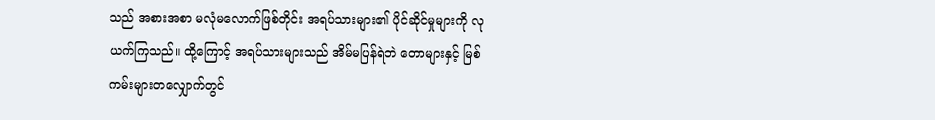သည် အစားအစာ မလုံမလောက်ဖြစ်တိုင်း အရပ်သားများ၏ ပိုင်ဆိုင်မှုများကို လုယက်ကြသည်။ ထို့ကြောင့် အရပ်သားများသည် အိမ်မပြန်ရဲဘဲ တောများနှင့် မြစ်ကမ်းများတလျှောက်တွင်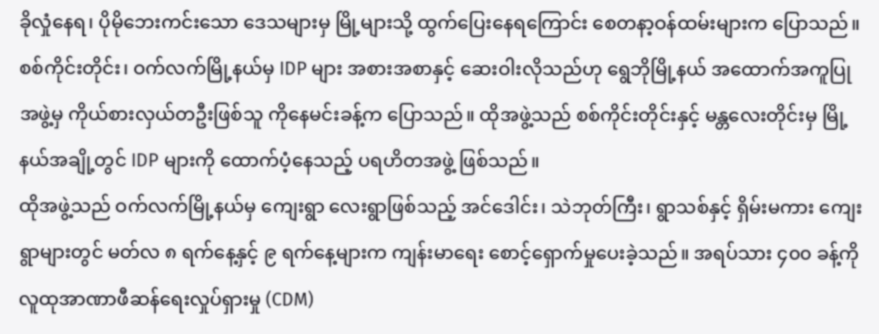ခိုလှုံနေရ၊ ပိုမိုဘေးကင်းသော ဒေသများမှ မြို့များသို့ ထွက်ပြေးနေရကြောင်း စေတနာ့ဝန်ထမ်းများက ပြောသည်။
စစ်ကိုင်းတိုင်း၊ ဝက်လက်မြို့နယ်မှ IDP များ အစားအစာနှင့် ဆေးဝါးလိုသည်ဟု ရွေဘိုမြို့နယ် အထောက်အကူပြုအဖွဲ့မှ ကိုယ်စားလှယ်တဦးဖြစ်သူ ကိုနေမင်းခန့်က ပြောသည်။ ထိုအဖွဲ့သည် စစ်ကိုင်းတိုင်းနှင့် မန္တလေးတိုင်းမှ မြို့နယ်အချို့တွင် IDP များကို ထောက်ပံ့နေသည့် ပရဟိတအဖွဲ့ ဖြစ်သည်။
ထိုအဖွဲ့သည် ဝက်လက်မြို့နယ်မှ ကျေးရွာ လေးရွာဖြစ်သည့် အင်ဒေါင်း၊ သဲဘုတ်ကြီး၊ ရွာသစ်နှင့် ရှိမ်းမကား ကျေးရွာများတွင် မတ်လ ၈ ရက်နေ့နှင့် ၉ ရက်နေ့များက ကျန်းမာရေး စောင့်ရှောက်မှုပေးခဲ့သည်။ အရပ်သား ၄၀၀ ခန့်ကို လူထုအာဏာဖီဆန်ရေးလှုပ်ရှားမှု (CDM)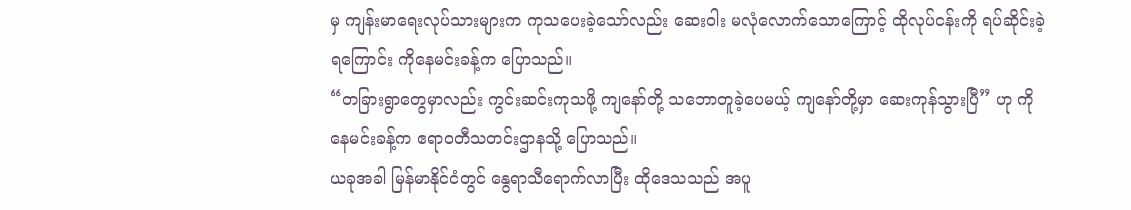မှ ကျန်းမာရေးလုပ်သားများက ကုသပေးခဲ့သော်လည်း ဆေးဝါး မလုံလောက်သောကြောင့် ထိုလုပ်ငန်းကို ရပ်ဆိုင်းခဲ့ရကြောင်း ကိုနေမင်းခန့်က ပြောသည်။
“တခြားရွာတွေမှာလည်း ကွင်းဆင်းကုသဖို့ ကျနော်တို့ သဘောတူခဲ့ပေမယ့် ကျနော်တို့မှာ ဆေးကုန်သွားပြီ” ဟု ကိုနေမင်းခန့်က ဧရာဝတီသတင်းဌာနသို့ ပြောသည်။
ယခုအခါ မြန်မာနိုင်ငံတွင် နွေရာသီရောက်လာပြီး ထိုဒေသသည် အပူ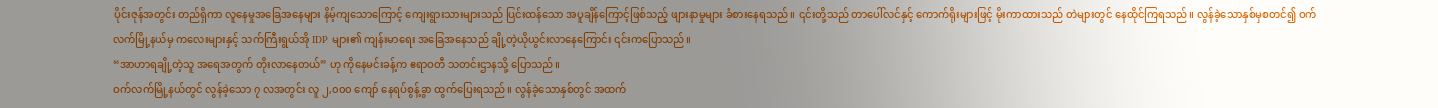ပိုင်းဇုန်အတွင်း တည်ရှိကာ လူနေမှုအခြေအနေများ နိမ့်ကျသောကြောင့် ကျေးရွားသားများသည် ပြင်းထန်သော အပူချိန်ကြောင့်ဖြစ်သည့် ဖျားနာမှုများ ခံစားနေရသည်။ ၎င်းတို့သည် တာပေါ်လင်နှင့် ကောက်ရိုးများဖြင့် မိုးကာထားသည် တဲများတွင် နေထိုင်ကြရသည်။ လွန်ခဲ့သောနှစ်မှစတင်၍ ဝက်လက်မြို့နယ်မှ ကလေးများနှင့် သက်ကြီးရွယ်အို IDP များ၏ ကျန်းမာရေး အခြေအနေသည် ချို့တဲ့ယိုယွင်းလာနေကြောင်း ၎င်းကပြောသည်။
“အာဟာရချို့တဲ့သူ အရေအတွက် တိုးလာနေတယ်” ဟု ကိုနေမင်းခန့်က ဧရာဝတီ သတင်းဌာနသို့ ပြောသည်။
ဝက်လက်မြို့နယ်တွင် လွန်ခဲ့သော ၇ လအတွင်း လူ ၂,၀၀၀ ကျော် နေရပ်စွန့်ခွာ ထွက်ပြေးရသည်။ လွန်ခဲ့သောနှစ်တွင် အထက်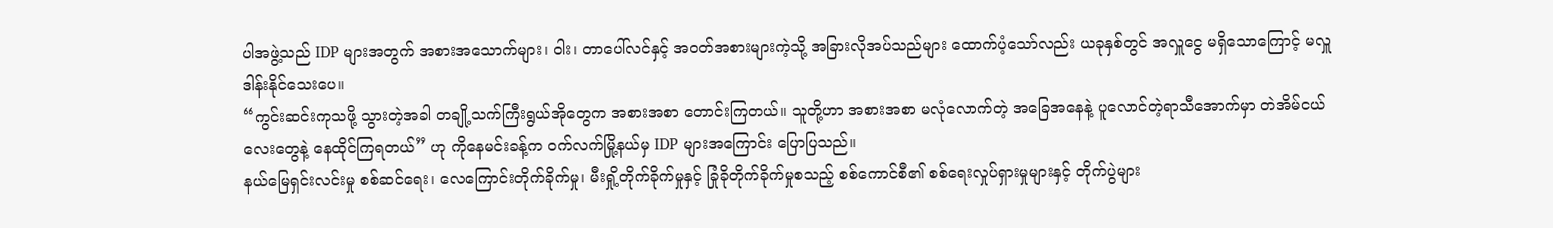ပါအဖွဲ့သည် IDP များအတွက် အစားအသောက်များ၊ ဝါး၊ တာပေါ်လင်နှင့် အဝတ်အစားများကဲ့သို့ အခြားလိုအပ်သည်များ ထောက်ပံ့သော်လည်း ယခုနှစ်တွင် အလှူငွေ မရှိသောကြောင့် မလှူဒါန်းနိုင်သေးပေ။
“ကွင်းဆင်းကုသဖို့ သွားတဲ့အခါ တချို့သက်ကြီးရွယ်အိုတွေက အစားအစာ တောင်းကြတယ်။ သူတို့ဟာ အစားအစာ မလုံလောက်တဲ့ အခြေအနေနဲ့ ပူလောင်တဲ့ရာသီအောက်မှာ တဲအိမ်ငယ်လေးတွေနဲ့ နေထိုင်ကြရတယ်” ဟု ကိုနေမင်းခန့်က ဝက်လက်မြို့နယ်မှ IDP များအကြောင်း ပြောပြသည်။
နယ်မြေရှင်းလင်းမှု စစ်ဆင်ရေး၊ လေကြောင်းတိုက်ခိုက်မှု၊ မီးရှို့တိုက်ခိုက်မှုနှင့် ခြုံခိုတိုက်ခိုက်မှုစသည့် စစ်ကောင်စီ၏ စစ်ရေးလှုပ်ရှားမှုများနှင့် တိုက်ပွဲများ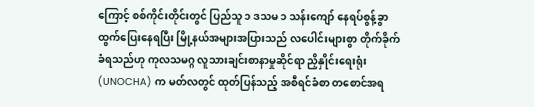ကြောင့် စစ်ကိုင်းတိုင်းတွင် ပြည်သူ ၁ ဒသမ ၁ သန်းကျော် နေရပ်စွန့်ခွာ ထွက်ပြေးနေရပြီး မြို့နယ်အများအပြားသည် လပေါင်းများစွာ တိုက်ခိုက်ခံရသည်ဟု ကုလသမဂ္ဂ လူသားချင်းစာနာမှုဆိုင်ရာ ညှိနှိုင်းရေးရုံး (UNOCHA) က မတ်လတွင် ထုတ်ပြန်သည့် အစီရင်ခံစာ တစောင်အရ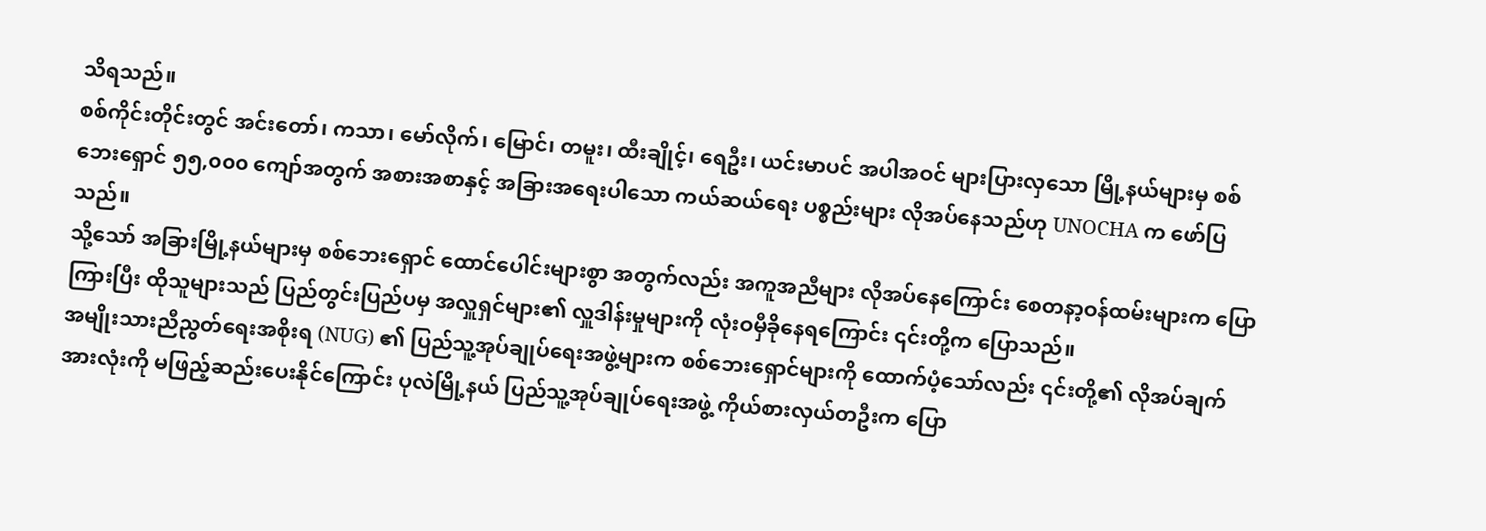သိရသည်။
စစ်ကိုင်းတိုင်းတွင် အင်းတော်၊ ကသာ၊ မော်လိုက်၊ မြောင်၊ တမူး၊ ထီးချိုင့်၊ ရေဦး၊ ယင်းမာပင် အပါအဝင် များပြားလှသော မြို့နယ်များမှ စစ်ဘေးရှောင် ၅၅,၀၀၀ ကျော်အတွက် အစားအစာနှင့် အခြားအရေးပါသော ကယ်ဆယ်ရေး ပစ္စည်းများ လိုအပ်နေသည်ဟု UNOCHA က ဖော်ပြသည်။
သို့သော် အခြားမြို့နယ်များမှ စစ်ဘေးရှောင် ထောင်ပေါင်းများစွာ အတွက်လည်း အကူအညီများ လိုအပ်နေကြောင်း စေတနာ့ဝန်ထမ်းများက ပြောကြားပြီး ထိုသူများသည် ပြည်တွင်းပြည်ပမှ အလှူရှင်များ၏ လှူဒါန်းမှုများကို လုံးဝမှီခိုနေရကြောင်း ၎င်းတို့က ပြောသည်။
အမျိုးသားညီညွတ်ရေးအစိုးရ (NUG) ၏ ပြည်သူ့အုပ်ချုပ်ရေးအဖွဲ့များက စစ်ဘေးရှောင်များကို ထောက်ပံ့သော်လည်း ၎င်းတို့၏ လိုအပ်ချက်အားလုံးကို မဖြည့်ဆည်းပေးနိုင်ကြောင်း ပုလဲမြို့နယ် ပြည်သူ့အုပ်ချုပ်ရေးအဖွဲ့ ကိုယ်စားလှယ်တဦးက ပြော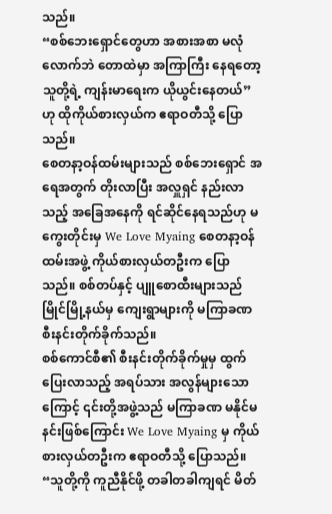သည်။
“စစ်ဘေးရှောင်တွေဟာ အစားအစာ မလုံလောက်ဘဲ တောထဲမှာ အကြာကြီး နေရတော့ သူတို့ရဲ့ ကျန်းမာရေးက ယိုယွင်းနေတယ်” ဟု ထိုကိုယ်စားလှယ်က ဧရာဝတီသို့ ပြောသည်။
စေတနာ့ဝန်ထမ်းများသည် စစ်ဘေးရှောင် အရေအတွက် တိုးလာပြီး အလှူရှင် နည်းလာသည့် အခြေအနေကို ရင်ဆိုင်နေရသည်ဟု မကွေးတိုင်းမှ We Love Myaing စေတနာ့ဝန်ထမ်းအဖွဲ့ ကိုယ်စားလှယ်တဦးက ပြောသည်။ စစ်တပ်နှင့် ပျူစောထီးများသည် မြိုင်မြို့နယ်မှ ကျေးရွာများကို မကြာခဏ စီးနင်းတိုက်ခိုက်သည်။
စစ်ကောင်စီ၏ စီးနင်းတိုက်ခိုက်မှုမှ ထွက်ပြေးလာသည့် အရပ်သား အလွန်များသောကြောင့် ၎င်းတို့အဖွဲ့သည် မကြာခဏ မနိုင်မနင်းဖြစ်ကြောင်း We Love Myaing မှ ကိုယ်စားလှယ်တဦးက ဧရာဝတီသို့ ပြောသည်။
“သူတို့ကို ကူညီနိုင်ဖို့ တခါတခါကျရင် မိတ်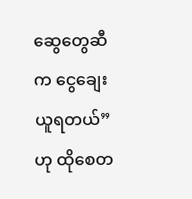ဆွေတွေဆီက ငွေချေးယူရတယ်” ဟု ထိုစေတ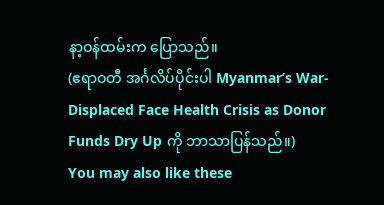နာ့ဝန်ထမ်းက ပြောသည်။
(ဧရာဝတီ အင်္ဂလိပ်ပိုင်းပါ Myanmar’s War-Displaced Face Health Crisis as Donor Funds Dry Up ကို ဘာသာပြန်သည်။)
You may also like these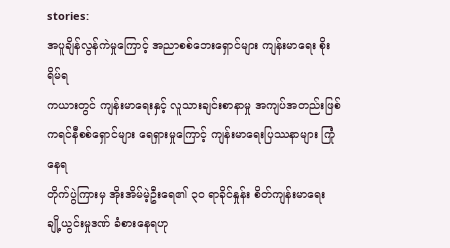stories:
အပူချိန်လွန်ကဲမှုကြောင့် အညာစစ်ဘေးရှောင်များ ကျန်းမာရေး စိုးရိမ်ရ
ကယားတွင် ကျန်းမာရေးနှင့် လူသားချင်းစာနာမှု အကျပ်အတည်းဖြစ်
ကရင်နီစစ်ရှောင်များ ရေရှားမှုကြောင့် ကျန်းမာရေးပြဿနာများ ကြုံနေရ
တိုက်ပွဲကြားမှ အိုးအိမ်မဲ့ဦးရေ၏ ၃၀ ရာခိုင်နှုန်း စိတ်ကျန်းမာရေး ချို့ယွင်းမှုဒဏ် ခံစားနေရဟု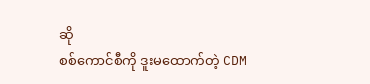ဆို
စစ်ကောင်စီကို ဒူးမထောက်တဲ့ CDM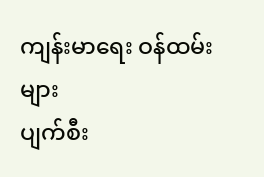ကျန်းမာရေး ဝန်ထမ်းများ
ပျက်စီး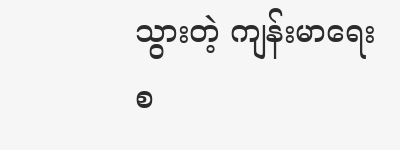သွားတဲ့ ကျန်းမာရေးစ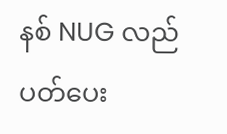နစ် NUG လည်ပတ်ပေး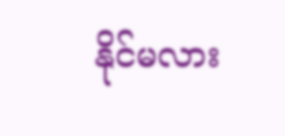နိုင်မလား